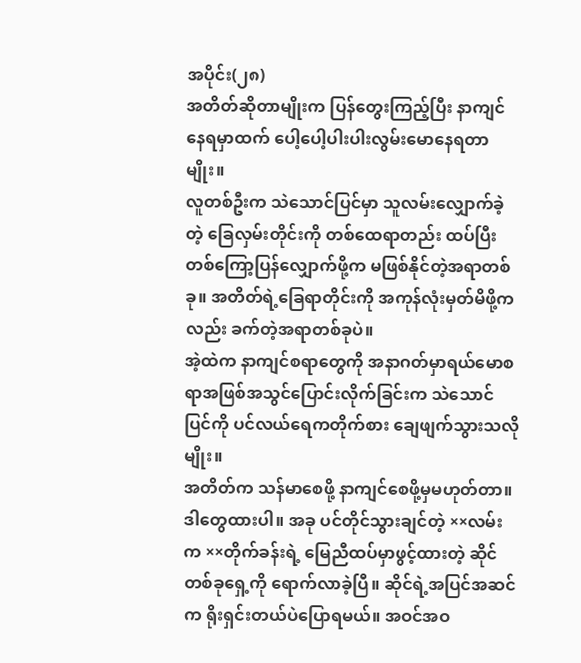အပိုင်း(၂၈)
အတိတ်ဆိုတာမျိုးက ပြန်တွေးကြည့်ပြီး နာကျင်နေရမှာထက် ပေါ့ပေါ့ပါးပါးလွမ်းမောနေရတာမျိုး။
လူတစ်ဦးက သဲသောင်ပြင်မှာ သူလမ်းလျှောက်ခဲ့တဲ့ ခြေလှမ်းတိုင်းကို တစ်ထေရာတည်း ထပ်ပြီး တစ်ကြော့ပြန်လျှောက်ဖို့က မဖြစ်နိုင်တဲ့အရာတစ်ခု။ အတိတ်ရဲ့ခြေရာတိုင်းကို အကုန်လုံးမှတ်မိဖို့ကလည်း ခက်တဲ့အရာတစ်ခုပဲ။
အဲ့ထဲက နာကျင်စရာတွေကို အနာဂတ်မှာရယ်မောစရာအဖြစ်အသွင်ပြောင်းလိုက်ခြင်းက သဲသောင်ပြင်ကို ပင်လယ်ရေကတိုက်စား ချေဖျက်သွားသလိုမျိုး။
အတိတ်က သန်မာစေဖို့ နာကျင်စေဖို့မှမဟုတ်တာ။
ဒါတွေထားပါ။ အခု ပင်တိုင်သွားချင်တဲ့ ××လမ်းက ××တိုက်ခန်းရဲ့ မြေညီထပ်မှာဖွင့်ထားတဲ့ ဆိုင်တစ်ခုရှေ့ကို ရောက်လာခဲ့ပြီ။ ဆိုင်ရဲ့အပြင်အဆင်က ရိုးရှင်းတယ်ပဲပြောရမယ်။ အဝင်အဝ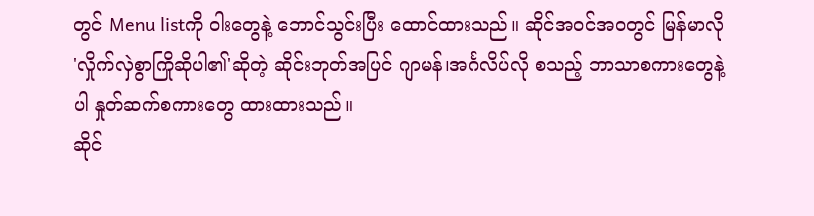တွင် Menu listကို ဝါးတွေနဲ့ ဘောင်သွင်းပြီး ထောင်ထားသည်။ ဆိုင်အဝင်အဝတွင် မြန်မာလို 'လှိုက်လှဲစွာကြိုဆိုပါ၏'ဆိုတဲ့ ဆိုင်းဘုတ်အပြင် ဂျာမန်၊အင်္ဂလိပ်လို စသည့် ဘာသာစကားတွေနဲ့ပါ နှုတ်ဆက်စကားတွေ ထားထားသည်။
ဆိုင်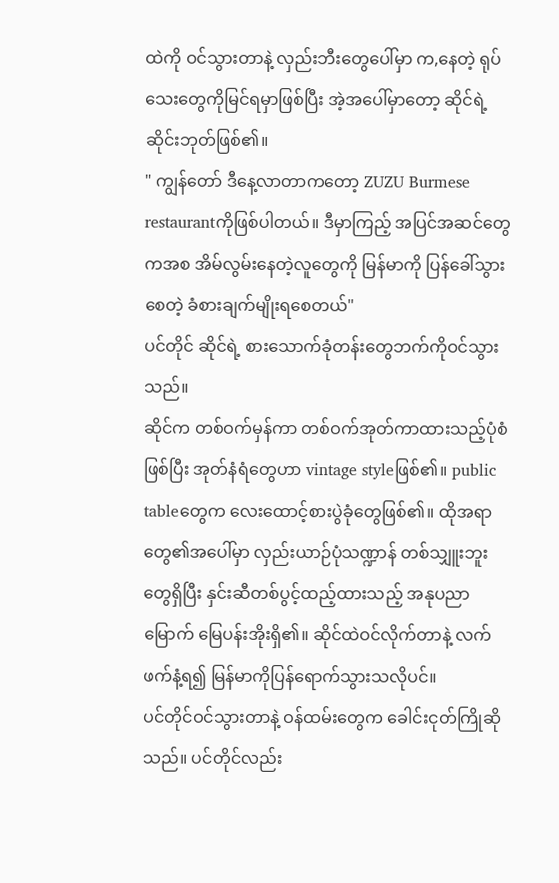ထဲကို ဝင်သွားတာနဲ့ လှည်းဘီးတွေပေါ်မှာ က,နေတဲ့ ရုပ်သေးတွေကိုမြင်ရမှာဖြစ်ပြီး အဲ့အပေါ်မှာတော့ ဆိုင်ရဲ့ဆိုင်းဘုတ်ဖြစ်၏။
" ကျွန်တော် ဒီနေ့လာတာကတော့ ZUZU Burmese restaurantကိုဖြစ်ပါတယ်။ ဒီမှာကြည့် အပြင်အဆင်တွေကအစ အိမ်လွမ်းနေတဲ့လူတွေကို မြန်မာကို ပြန်ခေါ်သွားစေတဲ့ ခံစားချက်မျိုးရစေတယ်"
ပင်တိုင် ဆိုင်ရဲ့ စားသောက်ခုံတန်းတွေဘက်ကိုဝင်သွားသည်။
ဆိုင်က တစ်ဝက်မှန်ကာ တစ်ဝက်အုတ်ကာထားသည့်ပုံစံဖြစ်ပြီး အုတ်နံရံတွေဟာ vintage styleဖြစ်၏။ public tableတွေက လေးထောင့်စားပွဲခုံတွေဖြစ်၏။ ထိုအရာတွေ၏အပေါ်မှာ လှည်းယာဉ်ပုံသဏ္ဍာန် တစ်သျှူးဘူးတွေရှိပြီး နှင်းဆီတစ်ပွင့်ထည့်ထားသည့် အနုပညာမြောက် မြေပန်းအိုးရှိ၏။ ဆိုင်ထဲဝင်လိုက်တာနဲ့ လက်ဖက်နံ့ရ၍ မြန်မာကိုပြန်ရောက်သွားသလိုပင်။
ပင်တိုင်ဝင်သွားတာနဲ့ ဝန်ထမ်းတွေက ခေါင်းငုတ်ကြိုဆိုသည်။ ပင်တိုင်လည်း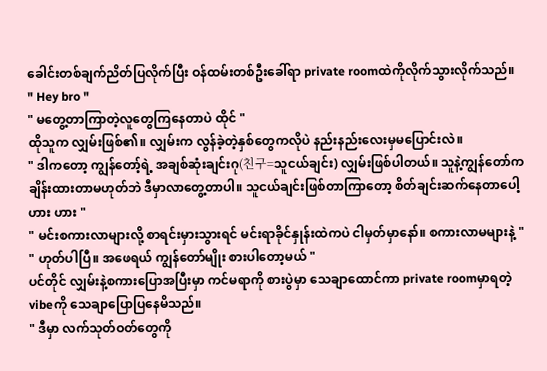ခေါင်းတစ်ချက်ညိတ်ပြလိုက်ပြီး ဝန်ထမ်းတစ်ဦးခေါ်ရာ private roomထဲကိုလိုက်သွားလိုက်သည်။
" Hey bro "
" မတွေ့တာကြာတဲ့လူတွေကြနေတာပဲ ထိုင် "
ထိုသူက လျှမ်းဖြစ်၏။ လျှမ်းက လွန်ခဲ့တဲ့နှစ်တွေကလိုပဲ နည်းနည်းလေးမှမပြောင်းလဲ။
" ဒါကတော့ ကျွန်တော့်ရဲ့ အချစ်ဆုံးချင်းဂု(친구=သူငယ်ချင်း) လျှမ်းဖြစ်ပါတယ်။ သူနဲ့ကျွန်တော်က ချိန်းထားတာမဟုတ်ဘဲ ဒီမှာလာတွေ့တာပါ။ သူငယ်ချင်းဖြစ်တာကြာတော့ စိတ်ချင်းဆက်နေတာပေါ့ ဟား ဟား "
" မင်းစကားလာများလို့ စာရင်းမှားသွားရင် မင်းရာခိုင်နှုန်းထဲကပဲ ငါမှတ်မှာနော်။ စကားလာမများနဲ့ "
" ဟုတ်ပါပြီ။ အဖေရယ် ကျွန်တော်မျိုး စားပါတော့မယ် "
ပင်တိုင် လျှမ်းနဲ့စကားပြောအပြီးမှာ ကင်မရာကို စားပွဲမှာ သေချာထောင်ကာ private roomမှာရတဲ့ vibeကို သေချာပြောပြနေမိသည်။
" ဒီမှာ လက်သုတ်ဝတ်တွေကို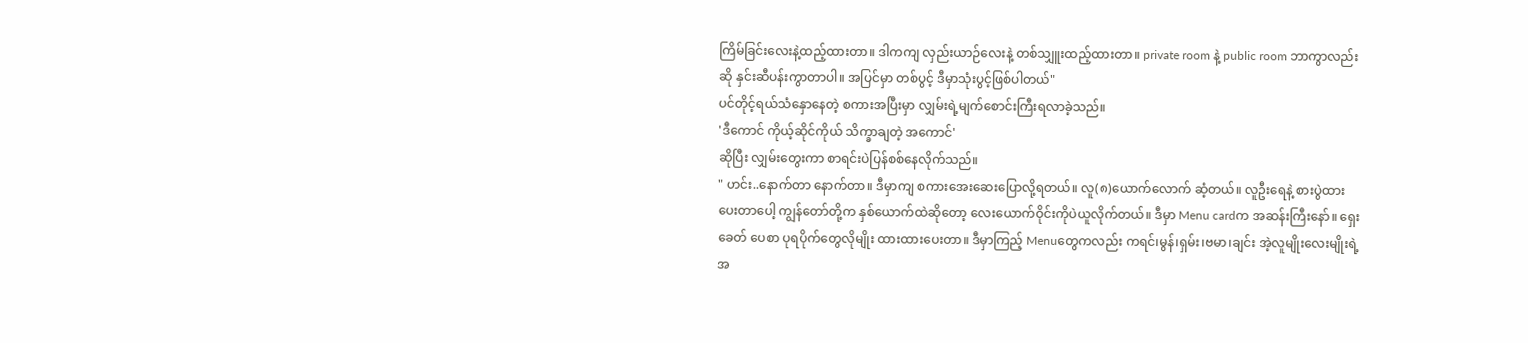ကြိမ်ခြင်းလေးနဲ့ထည့်ထားတာ။ ဒါကကျ လှည်းယာဉ်လေးနဲ့ တစ်သျှူးထည့်ထားတာ။ private room နဲ့ public room ဘာကွာလည်းဆို နှင်းဆီပန်းကွာတာပါ။ အပြင်မှာ တစ်ပွင့် ဒီမှာသုံးပွင့်ဖြစ်ပါတယ်"
ပင်တိုင့်ရယ်သံနှောနေတဲ့ စကားအပြီးမှာ လျှမ်းရဲ့မျက်စောင်းကြီးရလာခဲ့သည်။
'ဒီကောင် ကိုယ့်ဆိုင်ကိုယ် သိက္ခာချတဲ့ အကောင်'
ဆိုပြီး လျှမ်းတွေးကာ စာရင်းပဲပြန်စစ်နေလိုက်သည်။
" ဟင်း..နောက်တာ နောက်တာ။ ဒီမှာကျ စကားအေးဆေးပြောလို့ရတယ်။ လူ(၈)ယောက်လောက် ဆံ့တယ်။ လူဦးရေနဲ့ စားပွဲထားပေးတာပေါ့ ကျွန်တော်တို့က နှစ်ယောက်ထဲဆိုတော့ လေးယောက်ဝိုင်းကိုပဲယူလိုက်တယ်။ ဒီမှာ Menu cardက အဆန်းကြီးနော်။ ရှေးခေတ် ပေစာ ပုရပိုက်တွေလိုမျိုး ထားထားပေးတာ။ ဒီမှာကြည့် Menuတွေကလည်း ကရင်၊မွန်၊ရှမ်း၊ဗမာ၊ချင်း အဲ့လူမျိုးလေးမျိုးရဲ့ အ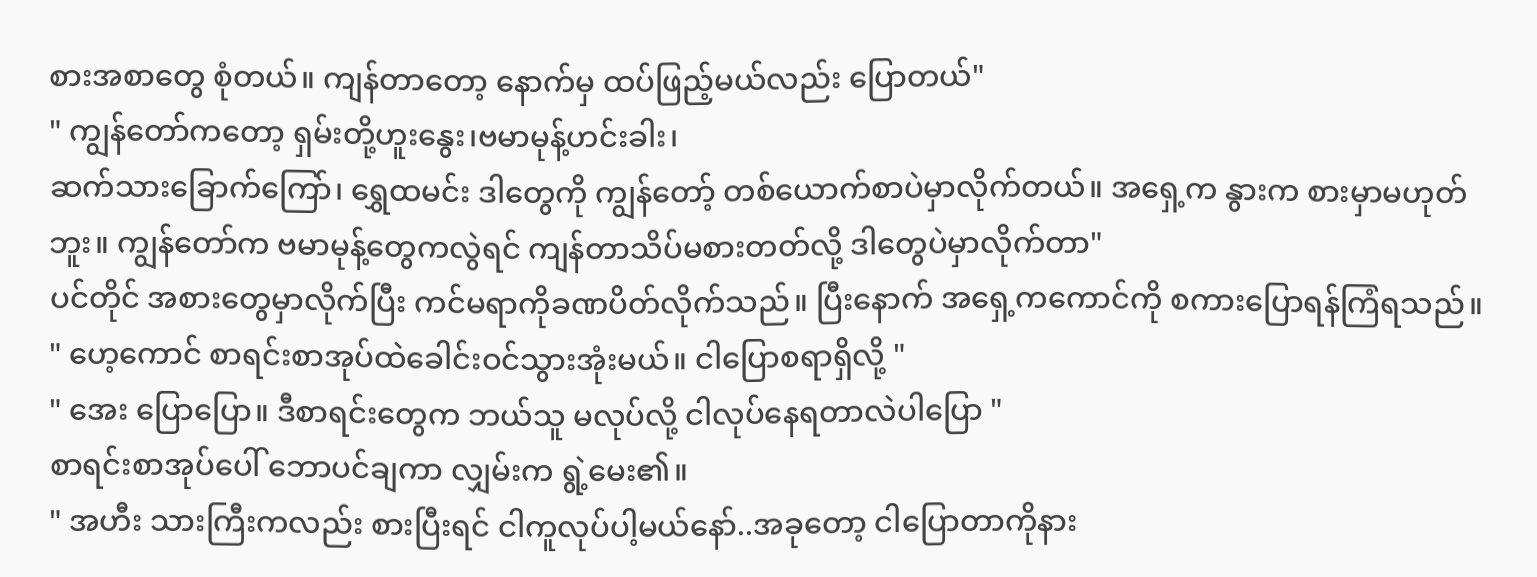စားအစာတွေ စုံတယ်။ ကျန်တာတော့ နောက်မှ ထပ်ဖြည့်မယ်လည်း ပြောတယ်"
" ကျွန်တော်ကတော့ ရှမ်းတို့ဟူးနွေး၊ဗမာမုန့်ဟင်းခါး၊
ဆက်သားခြောက်ကြော်၊ ရွှေထမင်း ဒါတွေကို ကျွန်တော့် တစ်ယောက်စာပဲမှာလိုက်တယ်။ အရှေ့က နွားက စားမှာမဟုတ်ဘူး။ ကျွန်တော်က ဗမာမုန့်တွေကလွဲရင် ကျန်တာသိပ်မစားတတ်လို့ ဒါတွေပဲမှာလိုက်တာ"
ပင်တိုင် အစားတွေမှာလိုက်ပြီး ကင်မရာကိုခဏပိတ်လိုက်သည်။ ပြီးနောက် အရှေ့ကကောင်ကို စကားပြောရန်ကြံရသည်။
" ဟေ့ကောင် စာရင်းစာအုပ်ထဲခေါင်းဝင်သွားအုံးမယ်။ ငါပြောစရာရှိလို့ "
" အေး ပြောပြော။ ဒီစာရင်းတွေက ဘယ်သူ မလုပ်လို့ ငါလုပ်နေရတာလဲပါပြော "
စာရင်းစာအုပ်ပေါ် ဘောပင်ချကာ လျှမ်းက ရွဲ့မေး၏။
" အဟီး သားကြီးကလည်း စားပြီးရင် ငါကူလုပ်ပါ့မယ်နော်..အခုတော့ ငါပြောတာကိုနား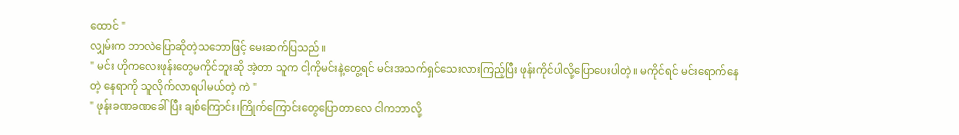ထောင် "
လျှမ်းက ဘာလဲပြောဆိုတဲ့သဘောဖြင့် မေးဆက်ပြသည်။
" မင်း ဟိုကလေးဖုန်းတွေမကိုင်ဘူးဆို အဲ့တာ သူက ငါ့ကိုမင်းနဲ့တွေ့ရင် မင်းအသက်ရှင်သေးလားကြည့်ပြီး ဖုန်းကိုင်ပါလို့ပြောပေးပါတဲ့။ မကိုင်ရင် မင်းရောက်နေတဲ့ နေရာကို သူလိုက်လာရပါမယ်တဲ့ ကဲ "
" ဖုန်းခဏခဏခေါ်ပြီး ချစ်ကြောင်း၊ကြိုက်ကြောင်းတွေပြောတာလေ ငါကဘာလို့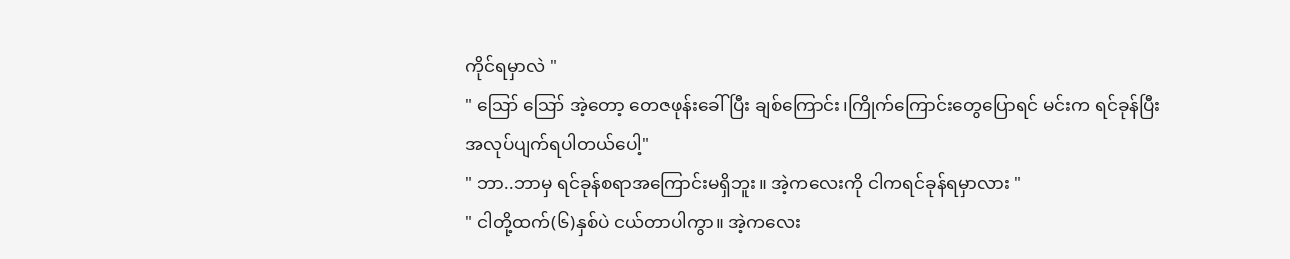ကိုင်ရမှာလဲ "
" ဪ ဪ အဲ့တော့ တေဇဖုန်းခေါ်ပြီး ချစ်ကြောင်း၊ကြိုက်ကြောင်းတွေပြောရင် မင်းက ရင်ခုန်ပြီး အလုပ်ပျက်ရပါတယ်ပေါ့"
" ဘာ..ဘာမှ ရင်ခုန်စရာအကြောင်းမရှိဘူး။ အဲ့ကလေးကို ငါကရင်ခုန်ရမှာလား "
" ငါတို့ထက်(၆)နှစ်ပဲ ငယ်တာပါကွာ။ အဲ့ကလေး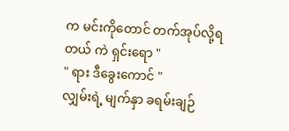က မင်းကိုတောင် တက်အုပ်လို့ရတယ် ကဲ ရှင်းရော "
" ရား ဒီခွေးကောင် "
လျှမ်းရဲ့ မျက်နှာ ခရမ်းချဉ်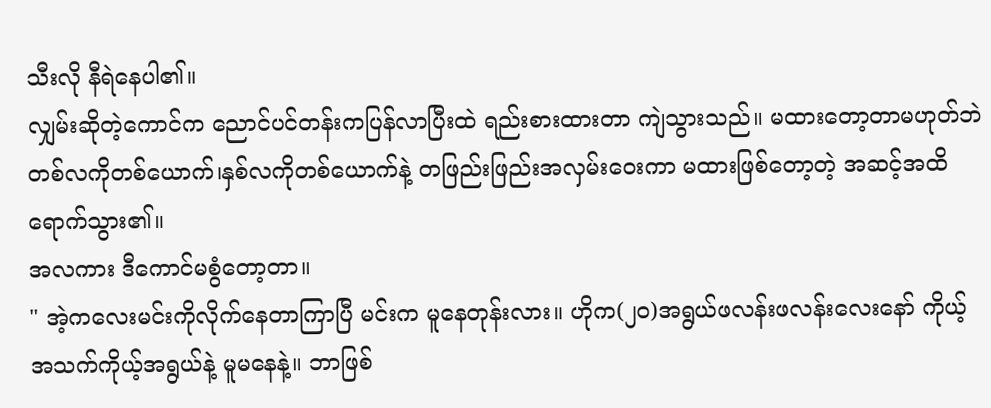သီးလို နီရဲနေပါ၏။
လျှမ်းဆိုတဲ့ကောင်က ညောင်ပင်တန်းကပြန်လာပြီးထဲ ရည်းစားထားတာ ကျဲသွားသည်။ မထားတော့တာမဟုတ်ဘဲ တစ်လကိုတစ်ယောက်၊နှစ်လကိုတစ်ယောက်နဲ့ တဖြည်းဖြည်းအလှမ်းဝေးကာ မထားဖြစ်တော့တဲ့ အဆင့်အထိရောက်သွား၏။
အလကား ဒီကောင်မစွံတော့တာ။
" အဲ့ကလေးမင်းကိုလိုက်နေတာကြာပြီ မင်းက မူနေတုန်းလား။ ဟိုက(၂၀)အရွယ်ဖလန်းဖလန်းလေးနော် ကိုယ့်အသက်ကိုယ့်အရွယ်နဲ့ မူမနေနဲ့။ ဘာဖြစ်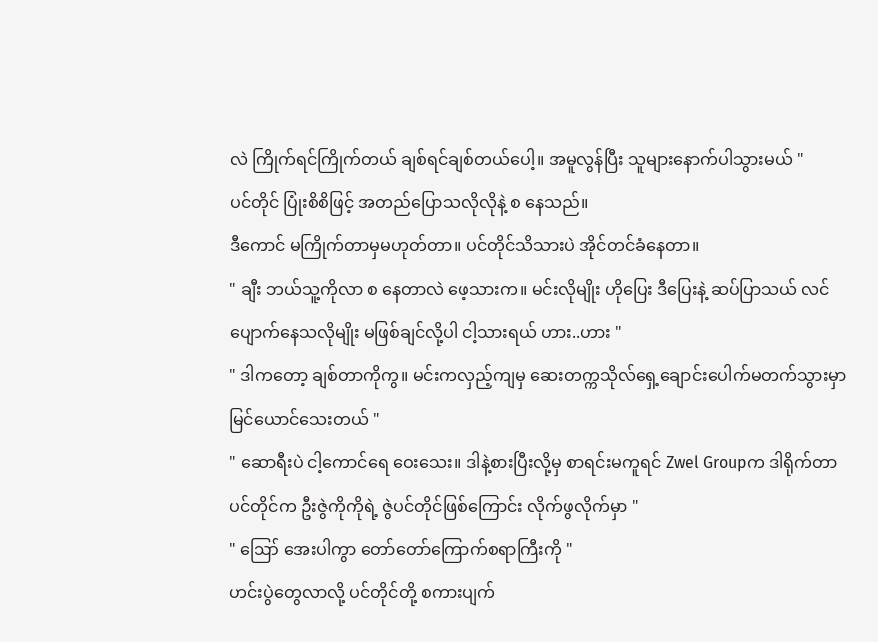လဲ ကြိုက်ရင်ကြိုက်တယ် ချစ်ရင်ချစ်တယ်ပေါ့။ အမူလွန်ပြီး သူများနောက်ပါသွားမယ် "
ပင်တိုင် ပြုံးစိစိဖြင့် အတည်ပြောသလိုလိုနဲ့ စ နေသည်။
ဒီကောင် မကြိုက်တာမှမဟုတ်တာ။ ပင်တိုင်သိသားပဲ အိုင်တင်ခံနေတာ။
" ချီး ဘယ်သူ့ကိုလာ စ နေတာလဲ ဖေ့သားက။ မင်းလိုမျိုး ဟိုပြေး ဒီပြေးနဲ့ ဆပ်ပြာသယ် လင်ပျောက်နေသလိုမျိုး မဖြစ်ချင်လို့ပါ ငါ့သားရယ် ဟား..ဟား "
" ဒါကတော့ ချစ်တာကိုကွ။ မင်းကလှည့်ကျမှ ဆေးတက္ကသိုလ်ရှေ့ချောင်းပေါက်မတက်သွားမှာ မြင်ယောင်သေးတယ် "
" ဆောရီးပဲ ငါ့ကောင်ရေ ဝေးသေး။ ဒါနဲ့စားပြီးလို့မှ စာရင်းမကူရင် Zwel Groupက ဒါရိုက်တာ ပင်တိုင်က ဦးဇွဲကိုကိုရဲ့ ဇွဲပင်တိုင်ဖြစ်ကြောင်း လိုက်ဖွလိုက်မှာ "
" ဪ အေးပါကွာ တော်တော်ကြောက်စရာကြီးကို "
ဟင်းပွဲတွေလာလို့ ပင်တိုင်တို့ စကားပျက်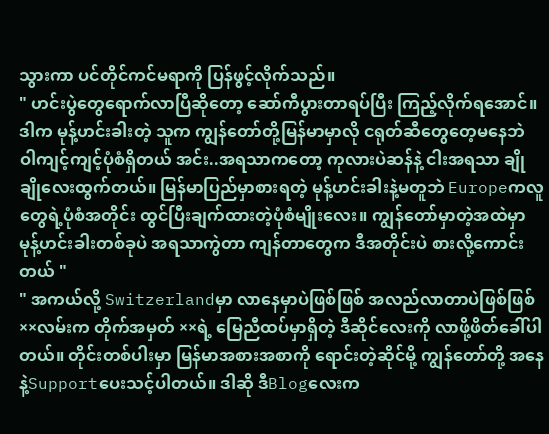သွားကာ ပင်တိုင်ကင်မရာကို ပြန်ဖွင့်လိုက်သည်။
" ဟင်းပွဲတွေရောက်လာပြီဆိုတော့ ဆော်ကီပွားတာရပ်ပြီး ကြည့်လိုက်ရအောင်။ ဒါက မုန့်ဟင်းခါးတဲ့ သူက ကျွန်တော်တို့မြန်မာမှာလို ငရုတ်ဆီတွေတေ့မနေဘဲ ဝါကျင့်ကျင့်ပုံစံရှိတယ် အင်း..အရသာကတော့ ကုလားပဲဆန်နဲ့ ငါးအရသာ ချိုချိုလေးထွက်တယ်။ မြန်မာပြည်မှာစားရတဲ့ မုန့်ဟင်းခါးနဲ့မတူဘဲ Europeကလူတွေရဲ့ပုံစံအတိုင်း ထွင်ပြီးချက်ထားတဲ့ပုံစံမျိုးလေး။ ကျွန်တော်မှာတဲ့အထဲမှာ မုန့်ဟင်းခါးတစ်ခုပဲ အရသာကွဲတာ ကျန်တာတွေက ဒီအတိုင်းပဲ စားလို့ကောင်းတယ် "
" အကယ်လို့ Switzerlandမှာ လာနေမှာပဲဖြစ်ဖြစ် အလည်လာတာပဲဖြစ်ဖြစ် ××လမ်းက တိုက်အမှတ် ××ရဲ့ မြေညီထပ်မှာရှိတဲ့ ဒီဆိုင်လေးကို လာဖို့ဖိတ်ခေါ်ပါတယ်။ တိုင်းတစ်ပါးမှာ မြန်မာအစားအစာကို ရောင်းတဲ့ဆိုင်မို့ ကျွန်တော်တို့ အနေနဲ့Supportပေးသင့်ပါတယ်။ ဒါဆို ဒီBlogလေးက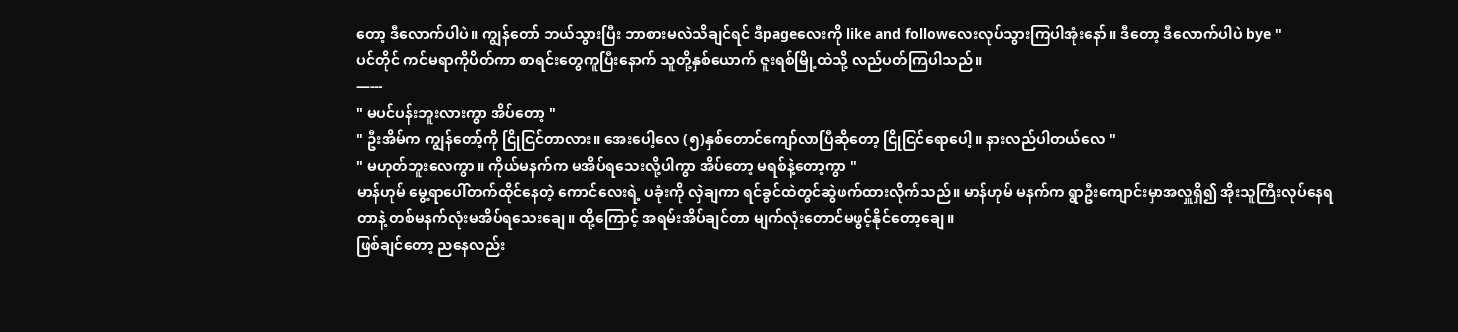တော့ ဒီလောက်ပါပဲ။ ကျွန်တော် ဘယ်သွားပြီး ဘာစားမလဲသိချင်ရင် ဒီpageလေးကို like and followလေးလုပ်သွားကြပါအုံးနော်။ ဒီတော့ ဒီလောက်ပါပဲ bye "
ပင်တိုင် ကင်မရာကိုပိတ်ကာ စာရင်းတွေကူပြီးနောက် သူတို့နှစ်ယောက် ဇူးရစ်မြို့ထဲသို့ လည်ပတ်ကြပါသည်။
—---
" မပင်ပန်းဘူးလားကွာ အိပ်တော့ "
" ဦးအိမ်က ကျွန်တော့်ကို ငြိုငြင်တာလား။ အေးပေါ့လေ (၅)နှစ်တောင်ကျော်လာပြီဆိုတော့ ငြိုငြင်ရောပေါ့။ နားလည်ပါတယ်လေ "
" မဟုတ်ဘူးလေကွာ။ ကိုယ်မနက်က မအိပ်ရသေးလို့ပါကွာ အိပ်တော့ မရစ်နဲ့တော့ကွာ "
မာန်ဟုမ် မွေ့ရာပေါ်တက်ထိုင်နေတဲ့ ကောင်လေးရဲ့ ပခုံးကို လှဲချကာ ရင်ခွင်ထဲတွင်ဆွဲဖက်ထားလိုက်သည်။ မာန်ဟုမ် မနက်က ရွာဦးကျောင်းမှာအလှူရှိ၍ အိုးသူကြီးလုပ်နေရတာနဲ့ တစ်မနက်လုံးမအိပ်ရသေးချေ။ ထို့ကြောင့် အရမ်းအိပ်ချင်တာ မျက်လုံးတောင်မဖွင့်နိုင်တော့ချေ။
ဖြစ်ချင်တော့ ညနေလည်း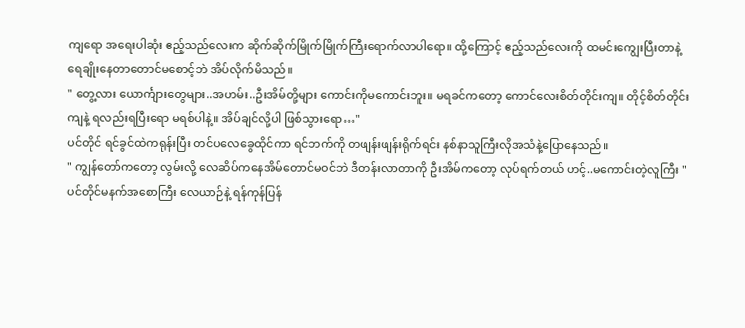ကျရော အရေးပါဆုံး ဧည့်သည်လေးက ဆိုက်ဆိုက်မြိုက်မြိုက်ကြီးရောက်လာပါရော။ ထို့ကြောင့် ဧည့်သည်လေးကို ထမင်းကျွေးပြီးတာနဲ့ ရေချိုးနေတာတောင်မစောင့်ဘဲ အိပ်လိုက်မိသည်။
" တွေ့လား ယောင်္ကျားတွေများ..အဟမ်း..ဦးအိမ်တို့များ ကောင်းကိုမကောင်းဘူး။ မရခင်ကတော့ ကောင်လေးစိတ်တိုင်းကျ။ တိုင့်စိတ်တိုင်းကျနဲ့ ရလည်းရပြီးရော မရစ်ပါနဲ့။ အိပ်ချင်လို့ပါ ဖြစ်သွားရော…"
ပင်တိုင် ရင်ခွင်ထဲကရုန်းပြီး တင်ပလေခွေထိုင်ကာ ရင်ဘက်ကို တဖျန်းဖျန်းရိုက်ရင်း နစ်နာသူကြီးလိုအသံနဲ့ပြောနေသည်။
" ကျွန်တော်ကတော့ လွမ်းလို့ လေဆိပ်ကနေအိမ်တောင်မဝင်ဘဲ ဒီတန်းလာတာကို ဦးအိမ်ကတော့ လုပ်ရက်တယ် ဟင့်..မကောင်းတဲ့လူကြီး "
ပင်တိုင်မနက်အစောကြီး လေယာဉ်နဲ့ ရန်ကုန်ပြန်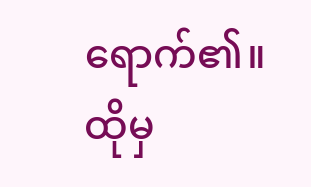ရောက်၏။ ထိုမှ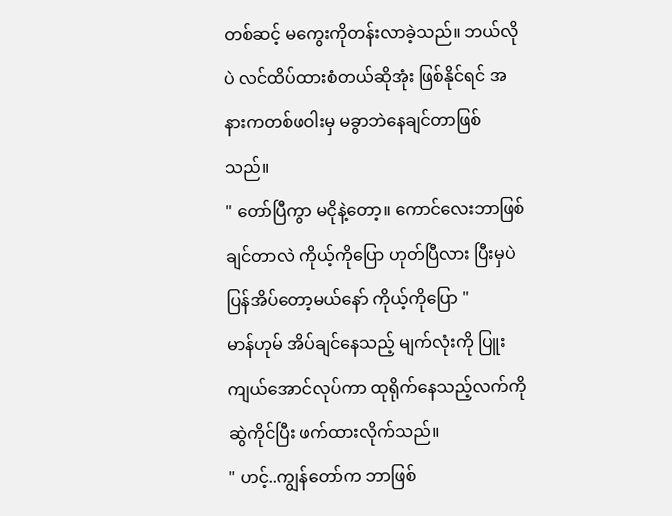တစ်ဆင့် မကွေးကိုတန်းလာခဲ့သည်။ ဘယ်လိုပဲ လင်ထိပ်ထားစံတယ်ဆိုအုံး ဖြစ်နိုင်ရင် အနားကတစ်ဖဝါးမှ မခွာဘဲနေချင်တာဖြစ်သည်။
" တော်ပြီကွာ မငိုနဲ့တော့။ ကောင်လေးဘာဖြစ်ချင်တာလဲ ကိုယ့်ကိုပြော ဟုတ်ပြီလား ပြီးမှပဲ ပြန်အိပ်တော့မယ်နော် ကိုယ့်ကိုပြော "
မာန်ဟုမ် အိပ်ချင်နေသည့် မျက်လုံးကို ပြူးကျယ်အောင်လုပ်ကာ ထုရိုက်နေသည့်လက်ကိုဆွဲကိုင်ပြီး ဖက်ထားလိုက်သည်။
" ဟင့်..ကျွန်တော်က ဘာဖြစ်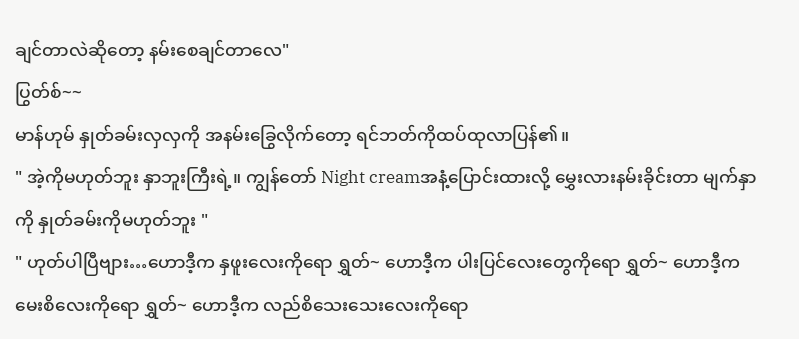ချင်တာလဲဆိုတော့ နမ်းစေချင်တာလေ"
ပြွတ်စ်~~
မာန်ဟုမ် နှုတ်ခမ်းလှလှကို အနမ်းခြွေလိုက်တော့ ရင်ဘတ်ကိုထပ်ထုလာပြန်၏။
" အဲ့ကိုမဟုတ်ဘူး နှာဘူးကြီးရဲ့။ ကျွန်တော် Night creamအနံ့ပြောင်းထားလို့ မွှေးလားနမ်းခိုင်းတာ မျက်နှာကို နှုတ်ခမ်းကိုမဟုတ်ဘူး "
" ဟုတ်ပါပြီဗျား…ဟောဒီ့က နှဖူးလေးကိုရော ရွှတ်~ ဟောဒီ့က ပါးပြင်လေးတွေကိုရော ရွှတ်~ ဟောဒီ့က မေးစိလေးကိုရော ရွှတ်~ ဟောဒီ့က လည်စိသေးသေးလေးကိုရော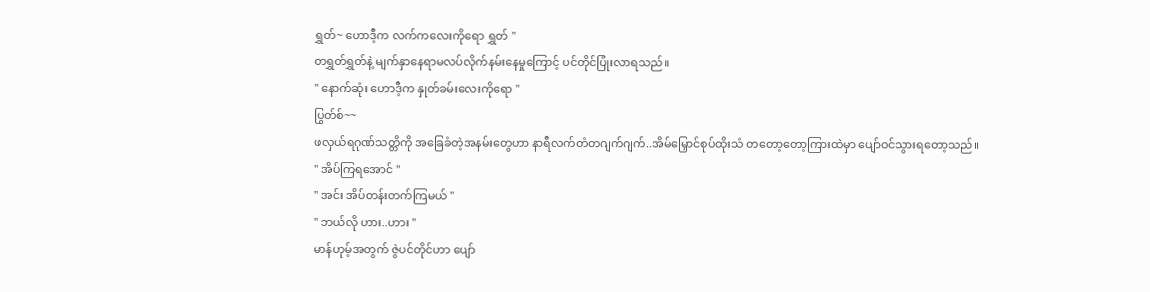ရွှတ်~ ဟောဒီ့က လက်ကလေးကိုရော ရွှတ် "
တရွှတ်ရွှတ်နဲ့ မျက်နှာနေရာမလပ်လိုက်နမ်းနေမှုကြောင့် ပင်တိုင်ပြုံးလာရသည်။
" နောက်ဆုံး ဟောဒီ့က နှုတ်ခမ်းလေးကိုရော "
ပြွတ်စ်~~
ဖလှယ်ရဂုဏ်သတ္တိကို အခြေခံတဲ့အနမ်းတွေဟာ နာရီလက်တံတဂျက်ဂျက်..အိမ်မြှောင်စုပ်ထိုးသံ တတော့တော့ကြားထဲမှာ ပျော်ဝင်သွားရတော့သည်။
" အိပ်ကြရအောင် "
" အင်း အိပ်တန်းတက်ကြမယ် "
" ဘယ်လို ဟား..ဟား "
မာန်ဟုမ့်အတွက် ဇွဲပင်တိုင်ဟာ ပျော်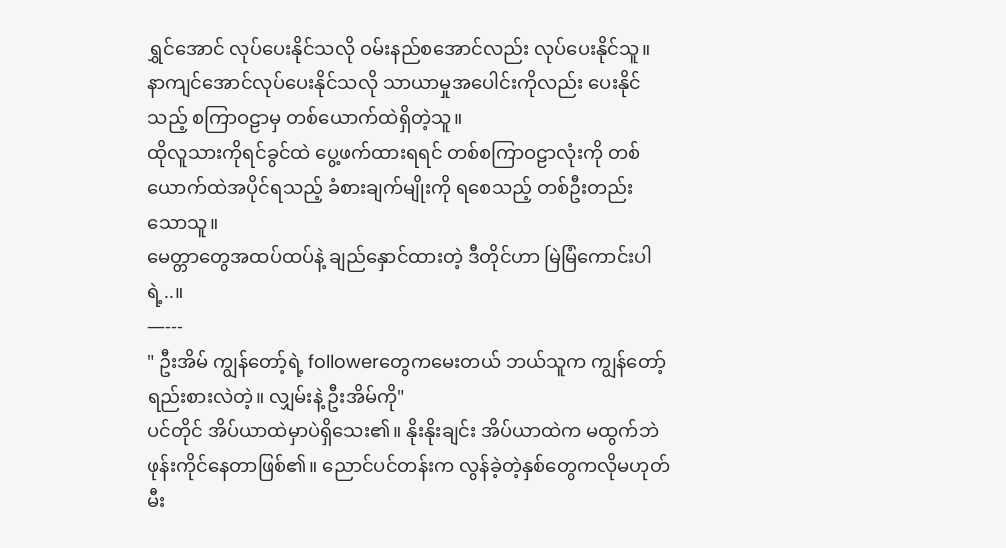ရွှင်အောင် လုပ်ပေးနိုင်သလို ဝမ်းနည်စအောင်လည်း လုပ်ပေးနိုင်သူ။ နာကျင်အောင်လုပ်ပေးနိုင်သလို သာယာမှုအပေါင်းကိုလည်း ပေးနိုင်သည့် စကြာဝဠာမှ တစ်ယောက်ထဲရှိတဲ့သူ။
ထိုလူသားကိုရင်ခွင်ထဲ ပွေ့ဖက်ထားရရင် တစ်စကြာဝဠာလုံးကို တစ်ယောက်ထဲအပိုင်ရသည့် ခံစားချက်မျိုးကို ရစေသည့် တစ်ဦးတည်းသောသူ။
မေတ္တာတွေအထပ်ထပ်နဲ့ ချည်နှောင်ထားတဲ့ ဒီတိုင်ဟာ မြဲမြံကောင်းပါရဲ့..။
—---
" ဦးအိမ် ကျွန်တော့်ရဲ့ followerတွေကမေးတယ် ဘယ်သူက ကျွန်တော့်ရည်းစားလဲတဲ့။ လျှမ်းနဲ့ ဦးအိမ်ကို"
ပင်တိုင် အိပ်ယာထဲမှာပဲရှိသေး၏။ နိုးနိုးချင်း အိပ်ယာထဲက မထွက်ဘဲ ဖုန်းကိုင်နေတာဖြစ်၏။ ညောင်ပင်တန်းက လွန်ခဲ့တဲ့နှစ်တွေကလိုမဟုတ် မီး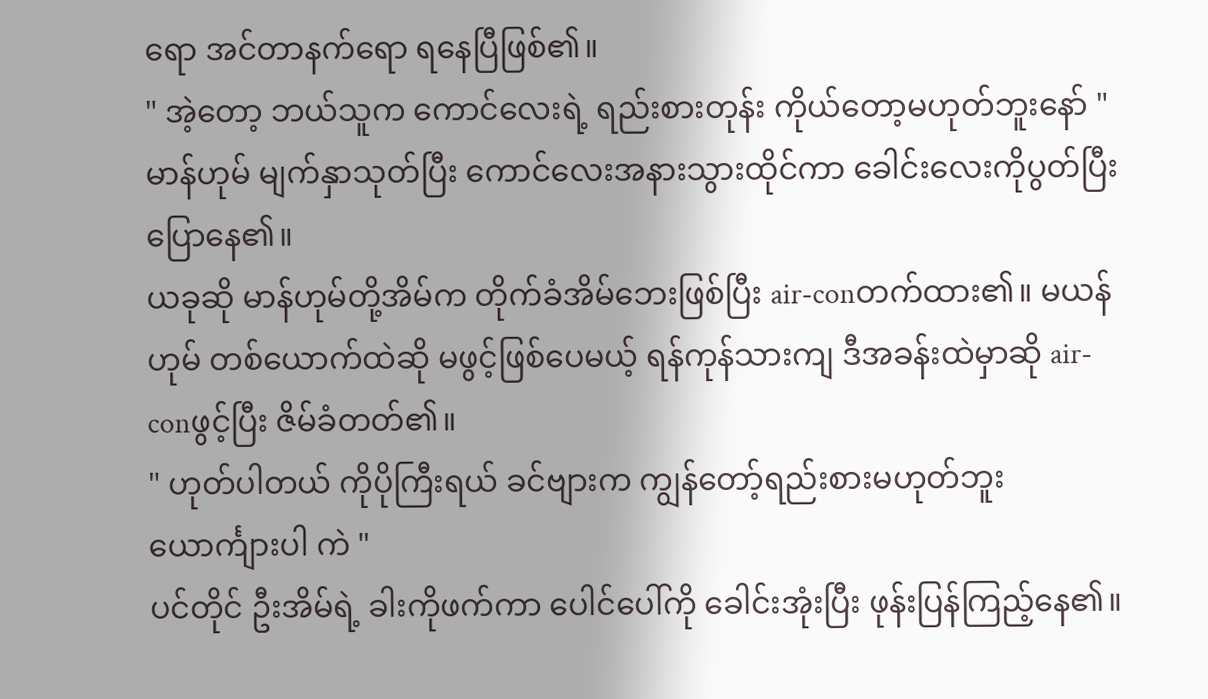ရော အင်တာနက်ရော ရနေပြီဖြစ်၏။
" အဲ့တော့ ဘယ်သူက ကောင်လေးရဲ့ ရည်းစားတုန်း ကိုယ်တော့မဟုတ်ဘူးနော် "
မာန်ဟုမ် မျက်နှာသုတ်ပြီး ကောင်လေးအနားသွားထိုင်ကာ ခေါင်းလေးကိုပွတ်ပြီး ပြောနေ၏။
ယခုဆို မာန်ဟုမ်တို့အိမ်က တိုက်ခံအိမ်ဘေးဖြစ်ပြီး air-conတက်ထား၏။ မယန်ဟုမ် တစ်ယောက်ထဲဆို မဖွင့်ဖြစ်ပေမယ့် ရန်ကုန်သားကျ ဒီအခန်းထဲမှာဆို air-conဖွင့်ပြီး ဇိမ်ခံတတ်၏။
" ဟုတ်ပါတယ် ကိုပိုကြီးရယ် ခင်ဗျားက ကျွန်တော့်ရည်းစားမဟုတ်ဘူး ယောင်္ကျားပါ ကဲ "
ပင်တိုင် ဦးအိမ်ရဲ့ ခါးကိုဖက်ကာ ပေါင်ပေါ်ကို ခေါင်းအုံးပြီး ဖုန်းပြန်ကြည့်နေ၏။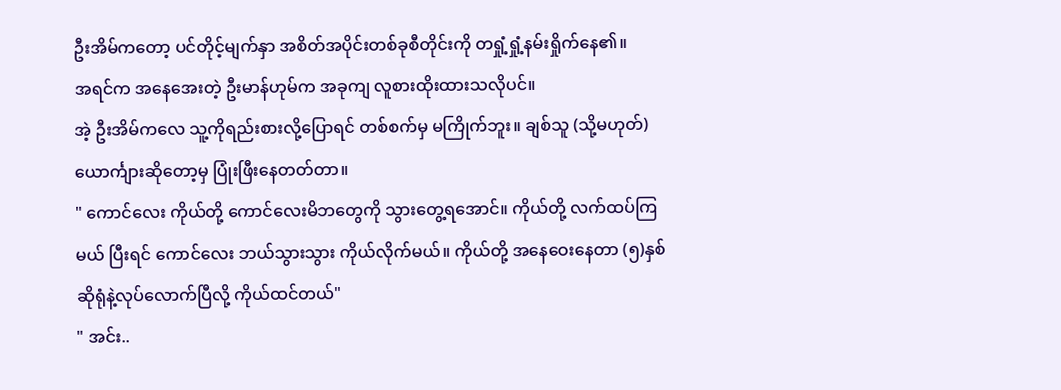ဦးအိမ်ကတော့ ပင်တိုင့်မျက်နှာ အစိတ်အပိုင်းတစ်ခုစီတိုင်းကို တရှုံ့ရှုံ့နမ်းရှိုက်နေ၏။
အရင်က အနေအေးတဲ့ ဦးမာန်ဟုမ်က အခုကျ လူစားထိုးထားသလိုပင်။
အဲ့ ဦးအိမ်ကလေ သူ့ကိုရည်းစားလို့ပြောရင် တစ်စက်မှ မကြိုက်ဘူး။ ချစ်သူ (သို့မဟုတ်) ယောင်္ကျားဆိုတော့မှ ပြုံးဖြီးနေတတ်တာ။
" ကောင်လေး ကိုယ်တို့ ကောင်လေးမိဘတွေကို သွားတွေ့ရအောင်။ ကိုယ်တို့ လက်ထပ်ကြမယ် ပြီးရင် ကောင်လေး ဘယ်သွားသွား ကိုယ်လိုက်မယ်။ ကိုယ်တို့ အနေဝေးနေတာ (၅)နှစ်ဆိုရုံနဲ့လုပ်လောက်ပြီလို့ ကိုယ်ထင်တယ်"
" အင်း..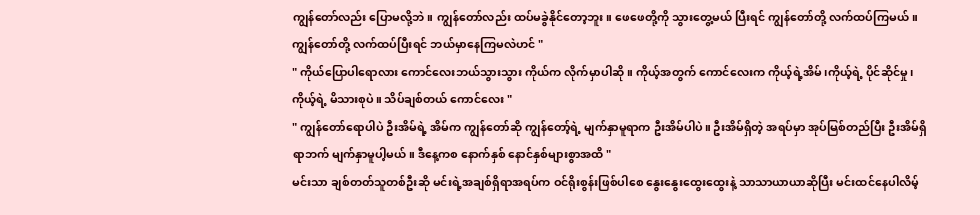ကျွန်တော်လည်း ပြောမလို့ဘဲ။ ကျွန်တော်လည်း ထပ်မခွဲနိုင်တော့ဘူး။ ဖေဖေတို့ကို သွားတွေ့မယ် ပြီးရင် ကျွန်တော်တို့ လက်ထပ်ကြမယ်။ ကျွန်တော်တို့ လက်ထပ်ပြီးရင် ဘယ်မှာနေကြမလဲဟင် "
" ကိုယ်ပြောပါရောလား ကောင်လေးဘယ်သွားသွား ကိုယ်က လိုက်မှာပါဆို။ ကိုယ့်အတွက် ကောင်လေးက ကိုယ့်ရဲ့အိမ်၊ကိုယ့်ရဲ့ ပိုင်ဆိုင်မှု၊ ကိုယ့်ရဲ့ မိသားစုပဲ။ သိပ်ချစ်တယ် ကောင်လေး "
" ကျွန်တော်ရောပါပဲ ဦးအိမ်ရဲ့ အိမ်က ကျွန်တော်ဆို ကျွန်တော့်ရဲ့ မျက်နှာမူရာက ဦးအိမ်ပါပဲ။ ဦးအိမ်ရှိတဲ့ အရပ်မှာ အုပ်မြစ်တည်ပြီး ဦးအိမ်ရှိရာဘက် မျက်နှာမူပါ့မယ်။ ဒီနေ့ကစ နောက်နှစ် နောင်နှစ်များစွာအထိ "
မင်းသာ ချစ်တတ်သူတစ်ဦးဆို မင်းရဲ့အချစ်ရှိရာအရပ်က ဝင်ရိုးစွန်းဖြစ်ပါစေ နွေးနွေးထွေးထွေးနဲ့ သာသာယာယာဆိုပြီး မင်းထင်နေပါလိမ့်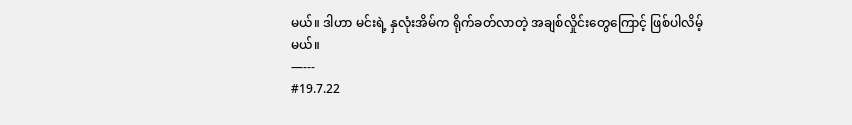မယ်။ ဒါဟာ မင်းရဲ့ နှလုံးအိမ်က ရိုက်ခတ်လာတဲ့ အချစ်လှိုင်းတွေကြောင့် ဖြစ်ပါလိမ့်မယ်။
—---
#19.7.22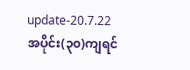update-20.7.22
အပိုင်း(၃၀)ကျရင်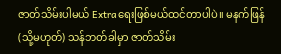ဇာတ်သိမ်းပါမယ် Extraရေးဖြစ်မယ်ထင်တာပါပဲ။ မနက်ဖြန်(သို့မဟုတ်) သန်ဘတ်ခါမှာ ဇာတ်သိမ်း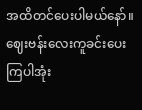အထိတင်ပေးပါမယ်နော်။
ဈေးဗန်းလေးကူခင်းပေးကြပါအုံး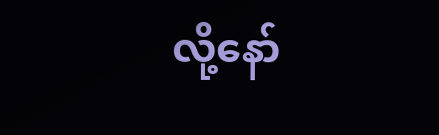လို့နော်